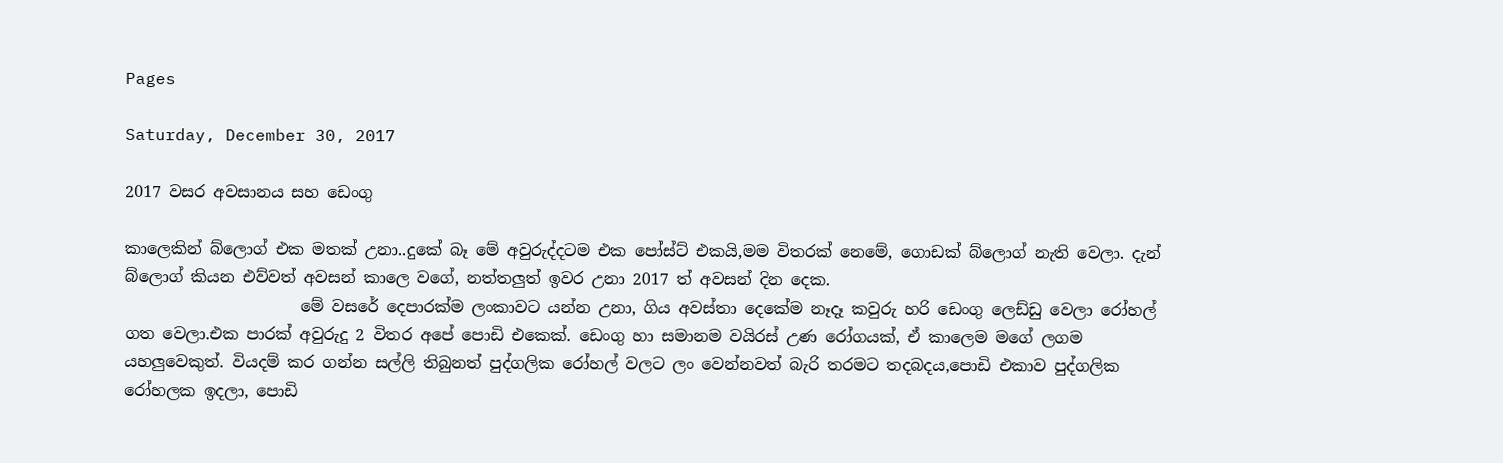Pages

Saturday, December 30, 2017

2017 වසර අවසානය සහ ඩෙංගු

කාලෙකින් බ්ලොග් එක මතක් උනා..දුකේ බෑ මේ අවුරුද්දටම එක පෝස්ට් එකයි,මම විතරක් නෙමේ, ගොඩක් බ්ලොග් නැති වෙලා. දැන් බ්ලොග් කියන එව්වත් අවසන් කාලෙ වගේ, නත්තලුත් ඉවර උනා 2017 ත් අවසන් දින දෙක.
                      මේ වසරේ දෙපාරක්ම ලංකාවට යන්න උනා, ගිය අවස්තා දෙකේම නෑදෑ කවුරු හරි ඩෙංගු ලෙඩ්ඩු වෙලා රෝහල් ගත වෙලා.එක පාරක් අවුරුදු 2 විතර අපේ පොඩි එකෙක්. ඩෙංගු හා සමානම වයිරස් උණ රෝගයක්, ඒ කාලෙම මගේ ලගම යහලුවෙකුත්. වියදම් කර ගන්න සල්ලි තිබුනත් පුද්ගලික රෝහල් වලට ලං වෙන්නවත් බැරි තරමට තදබදය,පොඩි එකාව පුද්ගලික රෝහලක ඉදලා, පොඩි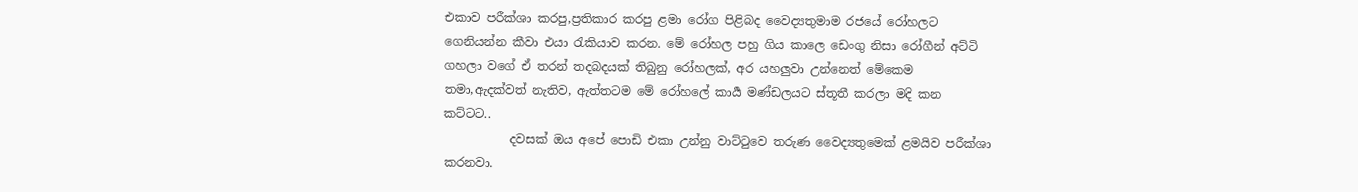එකාව පරීක්ශා කරපු,ප්‍රතිකාර කරපු ළමා රෝග පිළිබද වෛද්‍යතුමාම රජයේ රෝහලට ගෙනියන්න කීවා එයා රැකියාව කරන. මේ රෝහල පහු ගිය කාලෙ ඩෙංගු නිසා රෝගීන් අට්ටි ගහලා වගේ ඒ තරන් තදබදයක් තිබුනු රෝහලක්, අර යහලුවා උන්නෙත් මේකෙම තමා,ඇදක්වත් නැතිව, ඇත්තටම මේ රෝහලේ කාර්‍ය මණ්ඩලයට ස්තූතී කරලා මදි කන කට්ටට..
           දවසක් ඔය අපේ පොඩි එකා උන්නු වාට්ටුවෙ තරුණ වෛද්‍යතුමෙක් ළමයිව පරීක්ශා කරනවා.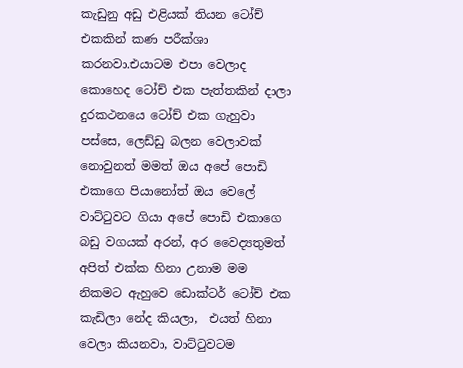කැඩුනු අඩු එළියක් තියන ටෝච් එකකින් කණ පරීක්ශා කරනවා.එයාටම එපා වෙලාද කොහෙද ටෝච් එක පැත්තකින් දාලා දුරකථනයෙ ටෝච් එක ගැහුවා පස්සෙ, ලෙඩ්ඩු බලන වෙලාවක් නොවුනත් මමත් ඔය අපේ පොඩි එකාගෙ පියානෝත් ඔය වෙලේ වාට්ටුවට ගියා අපේ පොඩි එකාගෙ බඩු වගයක් අරන්, අර වෛද්‍යතුමත් අපිත් එක්ක හිනා උනාම මම නිකමට ඇහුවෙ ඩොක්ටර් ටෝච් එක කැඩිලා නේද කියලා,  එයත් හිනා වෙලා කියනවා, වාට්ටුවටම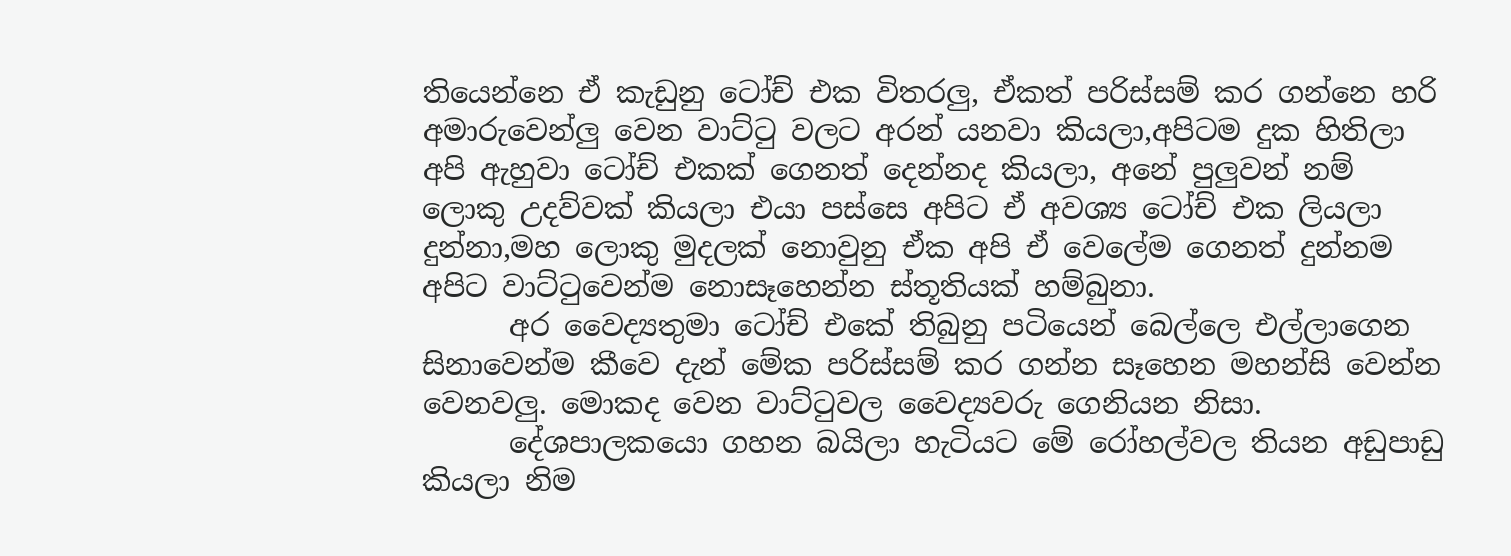තියෙන්නෙ ඒ කැඩුනු ටෝච් එක විතරලු, ඒකත් පරිස්සම් කර ගන්නෙ හරි අමාරුවෙන්ලු වෙන වාට්ටු වලට අරන් යනවා කියලා,අපිටම දුක හිතිලා අපි ඇහුවා ටෝච් එකක් ගෙනත් දෙන්නද කියලා, අනේ පුලුවන් නම් ලොකු උදව්වක් කියලා එයා පස්සෙ අපිට ඒ අවශ්‍ය ටෝච් එක ලියලා දුන්නා,මහ ලොකු මුදලක් නොවුනු ඒක අපි ඒ වෙලේම ගෙනත් දුන්නම අපිට වාට්ටුවෙන්ම නොසෑහෙන්න ස්තූතියක් හම්බුනා.
      අර වෛද්‍යතුමා ටෝච් එකේ තිබුනු පටියෙන් බෙල්ලෙ එල්ලාගෙන සිනාවෙන්ම කීවෙ දැන් මේක පරිස්සම් කර ගන්න සෑහෙන මහන්සි වෙන්න වෙනවලු. මොකද වෙන වාට්ටුවල වෛද්‍යවරු ගෙනියන නිසා.
      දේශපාලකයො ගහන බයිලා හැටියට මේ රෝහල්වල තියන අඩුපාඩු කියලා නිම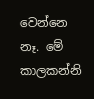වෙන්නෙ නෑ. මේ කාලකන්නි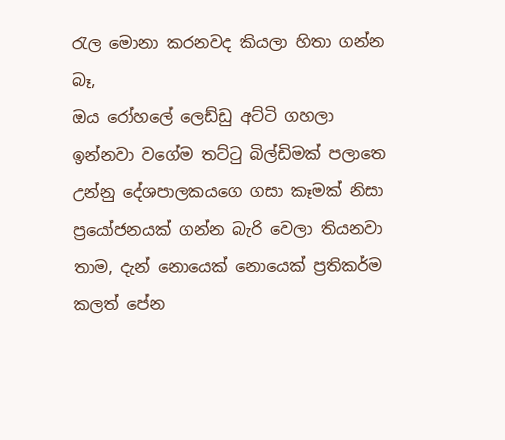රැල මොනා කරනවද කියලා හිතා ගන්න බෑ,
ඔය රෝහලේ ලෙඩ්ඩු අට්ටි ගහලා ඉන්නවා වගේම තට්ටු බිල්ඩිමක් පලාතෙ උන්නු දේශපාලකයගෙ ගසා කෑමක් නිසා ප්‍රයෝජනයක් ගන්න බැරි වෙලා තියනවා තාම, දැන් නොයෙක් නොයෙක් ප්‍රතිකර්ම කලත් පේන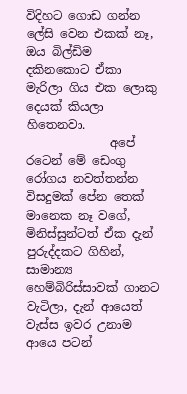විදිහට ගොඩ ගන්න ලේසි වෙන එකක් නෑ, ඔය බිල්ඩිම දකිනකොට ඒකා මැරිලා ගිය එක ලොකු දෙයක් කියලා හිතෙනවා.
              අපේ රටෙන් මේ ඩෙංගු රෝගය නවත්තන්න විසදුමක් පේන තෙක් මානෙක නෑ වගේ, මිනිස්සුන්ටත් ඒක දැන් පුරුද්දකට ගිහින්, සාමාන්‍ය හෙම්බිරිස්සාවක් ගානට වැටිලා, දැන් ආයෙත් වැස්ස ඉවර උනාම ආයෙ පටන්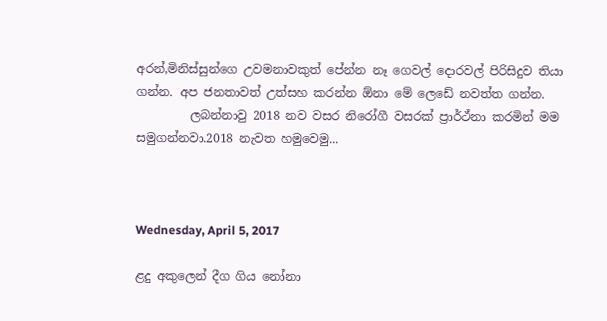අරන්,මිනිස්සුන්ගෙ උවමනාවකුත් පේන්න නෑ ගෙවල් දොරවල් පිරිසිදුව තියා ගන්න. අප ජනතාවත් උත්සහ කරන්න ඕනා මේ ලෙඩේ නවත්ත ගන්න.
         ලබන්නාවු 2018 නව වසර නිරෝගී වසරක් ප්‍රාර්ථ්නා කරමින් මම සමුගන්නවා.2018 නැවත හමුවෙමු...



Wednesday, April 5, 2017

ළදු අකුලෙන් දීග ගිය නෝනා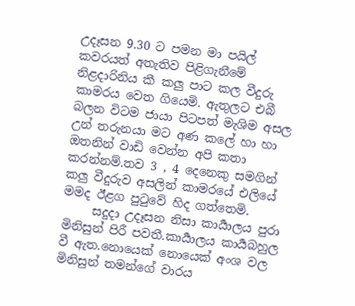උදෑසන 9.30 ට පමන මා පයිල් කවරයත් අතැතිව පිළිගැනීමේ නිළදාරිනිය කී කලු පාට කල වීදුරු කාමරය වෙත ගියෙමි. ඇතුලට එබී බලන විටම ජායා පිටපත් මැශිම අසල උන් තරුනයා මට අණ කලේ හා හා ඔතනින් වාඩි වෙන්න අපි කතා කරන්නම්.තව 3 , 4 දෙනෙකු සමගින් කලු වීදුරුව අසලින් කාමරයේ එලියේ මමද ඊළග පුටුවේ හිද ගත්තෙමි.
     සදුදා උදෑසන නිසා කාර්‍යාලය පුරා මිනිසුන් පිරී පවතී.කාර්‍යාලය කාර්‍යබහුල වී ඇත.නොයෙක් නොයෙක් අංශ වල මිනිසුන් තමන්ගේ වාරය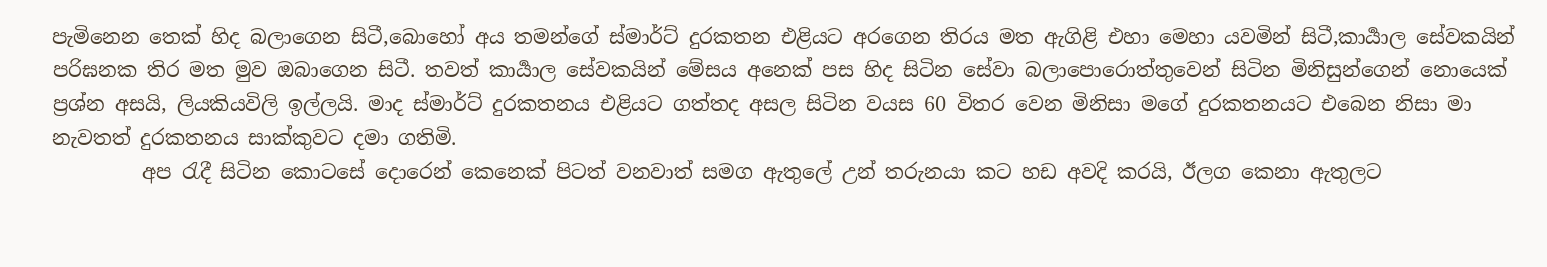පැමිනෙන තෙක් හිද බලාගෙන සිටී,බොහෝ අය තමන්ගේ ස්මාර්ට් දුරකතන එළියට අරගෙන තිරය මත ඇගිළි එහා මෙහා යවමින් සිටී,කාර්‍යාල සේවකයින් පරිඝනක තිර මත මුව ඔබාගෙන සිටී. තවත් කාර්‍යාල සේවකයින් මේසය අනෙක් පස හිද සිටින සේවා බලාපොරොත්තුවෙන් සිටින මිනිසුන්ගෙන් නොයෙක් ප්‍රශ්න අසයි, ලියකියවිලි ඉල්ලයි. මාද ස්මාර්ට් දුරකතනය එළියට ගත්තද අසල සිටින වයස 60 විතර වෙන මිනිසා මගේ දුරකතනයට එබෙන නිසා මා නැවතත් දුරකතනය සාක්කුවට දමා ගතිමි.
         අප රැදී සිටින කොටසේ දොරෙන් කෙනෙක් පිටත් වනවාත් සමග ඇතුලේ උන් තරුනයා කට හඩ අවදි කරයි, ඊලග කෙනා ඇතුලට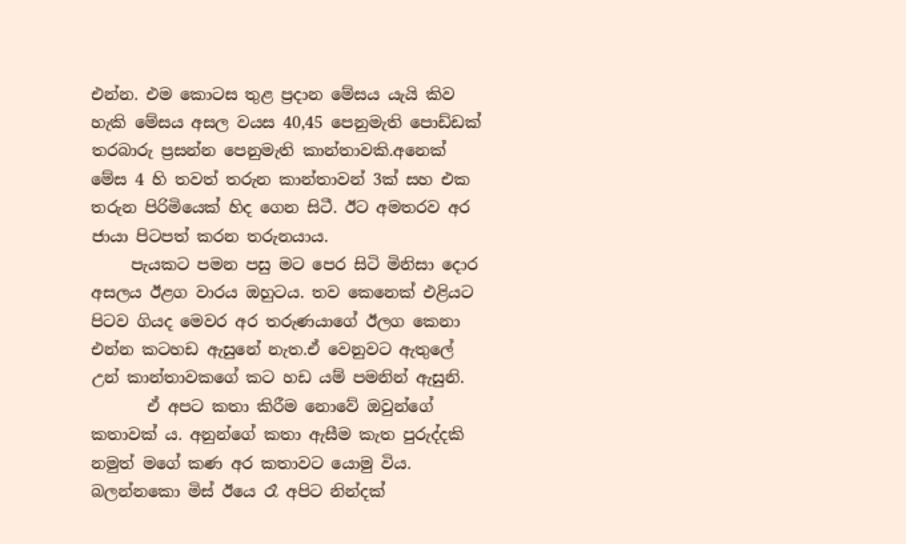එන්න. එම කොටස තුළ ප්‍රදාන මේසය යැයි කිව හැකි මේසය අසල වයස 40,45 පෙනුමැති පොඩ්ඩක් තරබාරු ප්‍රසන්න පෙනුමැති කාන්තාවකි.අනෙක් මේස 4 හි තවත් තරුන කාන්තාවන් 3ක් සහ එක තරුන පිරිමියෙක් හිද ගෙන සිටී. ඊට අමතරව අර ජායා පිටපත් කරන තරුනයාය.
     පැයකට පමන පසු මට පෙර සිටි මිනිසා දොර අසලය ඊළග වාරය ඔහුටය. තව කෙනෙක් එළියට පිටව ගියද මෙවර අර තරුණයාගේ ඊලග කෙනා එන්න කටහඩ ඇසුනේ නැත.ඒ වෙනුවට ඇතුලේ උන් කාන්තාවකගේ කට හඩ යම් පමනින් ඇසුනි.
       ඒ අපට කතා කිරීම නොවේ ඔවුන්ගේ කතාවක්‍ ය. අනුන්ගේ කතා ඇසීම කැත පුරුද්දකි නමුත් මගේ කණ අර කතාවට යොමු විය. බලන්නකො මිස් ඊයෙ රෑ අපිට නින්දක්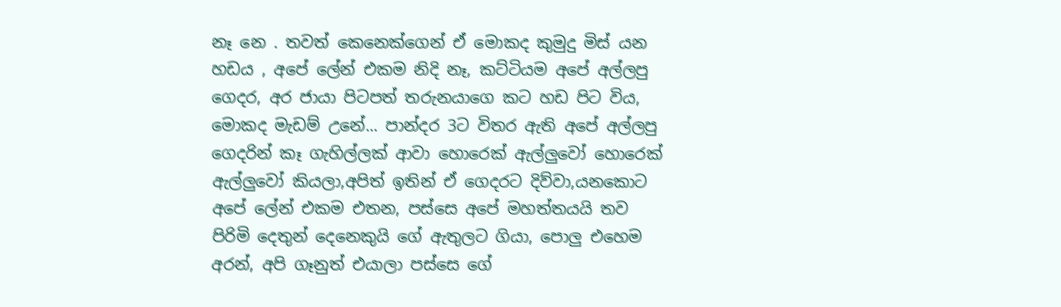නෑ නෙ . තවත් කෙනෙක්ගෙන් ඒ මොකද කුමුදු මිස් යන හඩය , අපේ ලේන් එකම නිදි නෑ, කට්ටියම අපේ අල්ලපු ගෙදර, අර ජායා පිටපත් තරුනයාගෙ කට හඩ පිට විය, මොකද මැඩම් උනේ... පාන්දර 3ට විතර ඇති අපේ අල්ලපු ගෙදරින් කෑ ගැහිල්ලක් ආවා හොරෙක් ඇල්ලුවෝ හොරෙක් ඇල්ලුවෝ කියලා,අපිත් ඉතින් ඒ ගෙදරට දිව්වා,යනකොට අපේ ලේන් එකම එතන, පස්සෙ අපේ මහත්තයයි තව පිරිමි දෙතුන් දෙනෙකුයි ගේ ඇතුලට ගියා, පොලු එහෙම අරන්, අපි ගෑනුත් එයාලා පස්සෙ ගේ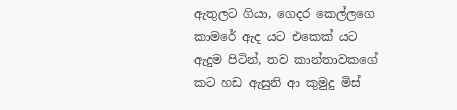ඇතුලට ගියා, ගෙදර කෙල්ලගෙ කාමරේ ඇද යට එකෙක් යට ඇදුම පිටින්, තව කාන්තාවකගේ කට හඩ ඇසුනි ආ කුමුදු මිස්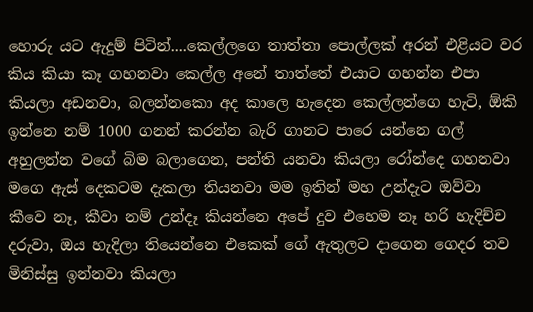හොරු යට ඇදුම් පිටින්....කෙල්ලගෙ තාත්තා පොල්ලක් අරන් එළියට වර කිය කියා කෑ ගහනවා කෙල්ල අනේ තාත්තේ එයාට ගහන්න එපා කියලා අඩනවා, බලන්නකො අද කාලෙ හැදෙන කෙල්ලන්ගෙ හැටි, ඕකි ඉන්නෙ නම් 1000 ගනන් කරන්න බැරි ගානට පාරෙ යන්නෙ ගල් අහුලන්න වගේ බිම බලාගෙන, පන්ති යනවා කියලා රෝන්දෙ ගහනවා මගෙ ඇස් දෙකටම දැකලා තියනවා මම ඉතින් මහ උන්දැට ඔව්වා කීවෙ නෑ, කීවා නම් උන්දෑ කියන්නෙ අපේ දුව එහෙම නෑ හරි හැදිච්ච දරුවා, ඔය හැදිලා තියෙන්නෙ එකෙක් ගේ ඇතුලට දාගෙන ගෙදර තව මිනිස්සු ඉන්නවා කියලා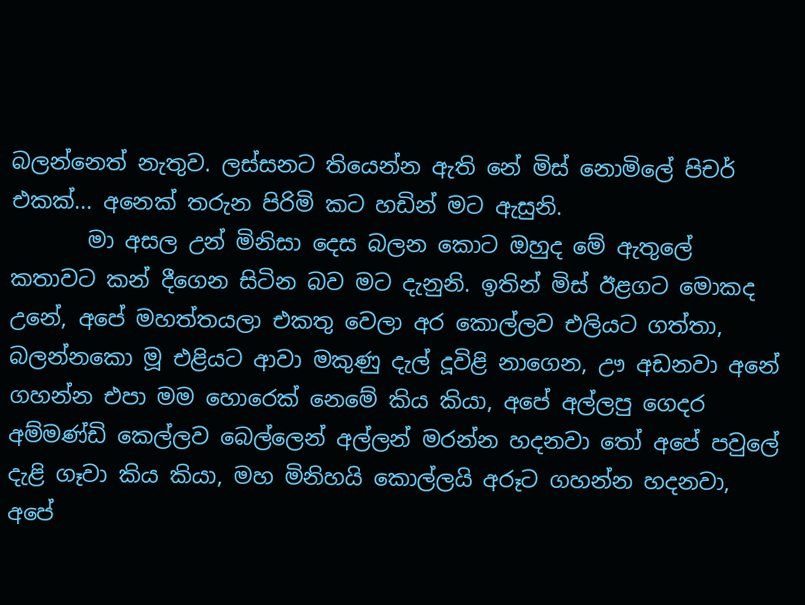බලන්නෙත් නැතුව. ලස්සනට තියෙන්න ඇති නේ මිස් නොමිලේ පිචර් එකක්... අනෙක් තරුන පිරිමි කට හඩින් මට ඇසුනි.
       මා අසල උන් මිනිසා දෙස බලන කොට ඔහුද මේ ඇතුලේ කතාවට කන් දීගෙන සිටින බව මට දැනුනි. ඉතින් මිස් ඊළගට මොකද උනේ, අපේ මහත්තයලා එකතු වෙලා අර කොල්ලව එලියට ගත්තා, බලන්නකො මූ එළියට ආවා මකුණු දැල් දූවිළි නාගෙන, ඌ අඩනවා අනේ ගහන්න එපා මම හොරෙක් නෙමේ කිය කියා, අපේ අල්ලපු ගෙදර අම්මණ්ඩි කෙල්ලව බෙල්ලෙන් අල්ලන් මරන්න හදනවා තෝ අපේ පවුලේ දැළි ගෑවා කිය කියා, මහ මිනිහයි කොල්ලයි අරූට ගහන්න හදනවා, අපේ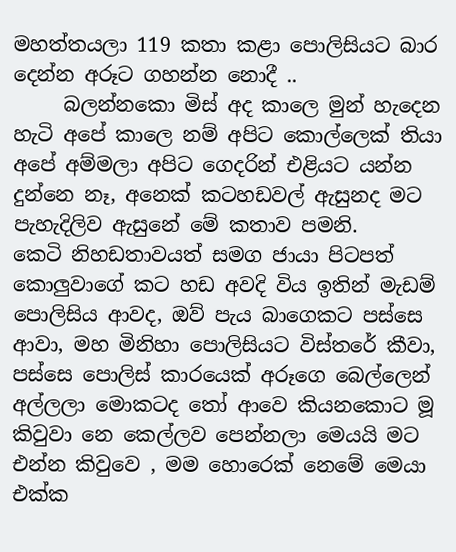මහත්තයලා 119 කතා කළා පොලිසියට බාර දෙන්න අරූට ගහන්න නොදී ..
     බලන්නකො මිස් අද කාලෙ මුන් හැදෙන හැටි අපේ කාලෙ නම් අපිට කොල්ලෙක් තියා අපේ අම්මලා අපිට ගෙදරින් එළියට යන්න දුන්නෙ නෑ, අනෙක් කටහඩවල් ඇසුනද මට පැහැදිලිව ඇසුනේ මේ කතාව පමනි.
කෙටි නිහඩතාවයත් සමග ජායා පිටපත් කොලුවාගේ කට හඩ අවදි විය ඉතින් මැඩම් පොලිසිය ආවද, ඔව් පැය බාගෙකට පස්සෙ ආවා, මහ මිනිහා පොලිසියට විස්තරේ කීවා, පස්සෙ පොලිස් කාරයෙක් අරූගෙ බෙල්ලෙන් අල්ලලා මොකටද තෝ ආවෙ කියනකොට මූ කිවුවා නෙ කෙල්ලව පෙන්නලා මෙයයි මට එන්න කිවුවෙ , මම හොරෙක් නෙමේ මෙයා එක්ක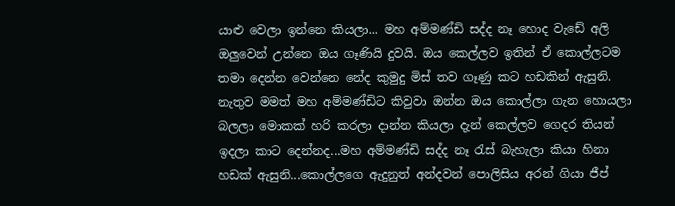යාළු වෙලා ඉන්නෙ කියලා... මහ අම්මණ්ඩි සද්ද නෑ හොද වැඩේ අලි ඔලුවෙන් උන්නෙ ඔය ගෑණියි දුවයි. ඔය කෙල්ලව ඉතින් ඒ කොල්ලටම තමා දෙන්න වෙන්නෙ නේද කුමුදු මිස් තව ගෑණු කට හඩකින් ඇසුනි. නැතුව මමත් මහ අම්මණ්ඩිට කිවුවා ඔන්න ඔය කොල්ලා ගැන හොයලා බලලා මොකක් හරි කරලා දාන්න කියලා දැන් කෙල්ලව ගෙදර තියන් ඉදලා කාට දෙන්නද...මහ අම්මණ්ඩි සද්ද නෑ රැස් බැහැලා කියා හිනා හඩක් ඇසුනි...කොල්ලගෙ ඇදුනුත් අන්දවන් පොලිසිය අරන් ගියා ජීප්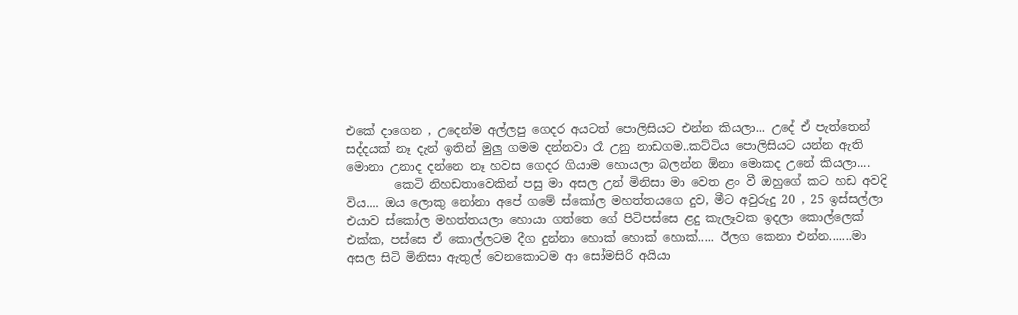එකේ දාගෙන , උදෙන්ම අල්ලපු ගෙදර අයටත් පොලිසියට එන්න කියලා... උදේ ඒ පැත්තෙන් සද්දයක් නෑ දැන් ඉතින් මුලු ගමම දන්නවා රෑ උනු නාඩගම..කට්ටිය පොලිසියට යන්න ඇති මොනා උනාද දන්නෙ නෑ හවස ගෙදර ගියාම හොයලා බලන්න ඕනා මොකද උනේ කියලා....
        කෙටි නිහඩතාවෙකින් පසු මා අසල උන් මිනිසා මා වෙත ළං වී ඔහුගේ කට හඩ අවදි විය.... ඔය ලොකු නෝනා අපේ ගමේ ස්කෝල මහත්තයගෙ දුව, මීට අවුරුදු 20 , 25 ඉස්සල්ලා එයාව ස්කෝල මහත්තයලා හොයා ගත්තෙ ගේ පිටිපස්සෙ ළදු කැලෑවක ඉදලා කොල්ලෙක් එක්ක, පස්සෙ ඒ කොල්ලටම දීග දුන්නා හොක් හොක් හොක්..... ඊලග කෙනා එන්න.......මා අසල සිටි මිනිසා ඇතුල් වෙනකොටම ආ සෝමසිරි අයියා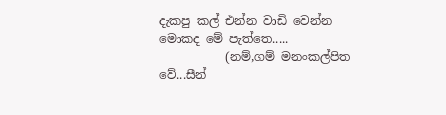දැකපු කල් එන්න වාඩි වෙන්න මොකද මේ පැත්තෙ.....
           (නම්,ගම් මනංකල්පිත වේ...සීන්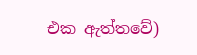එක ඇත්තවේ)